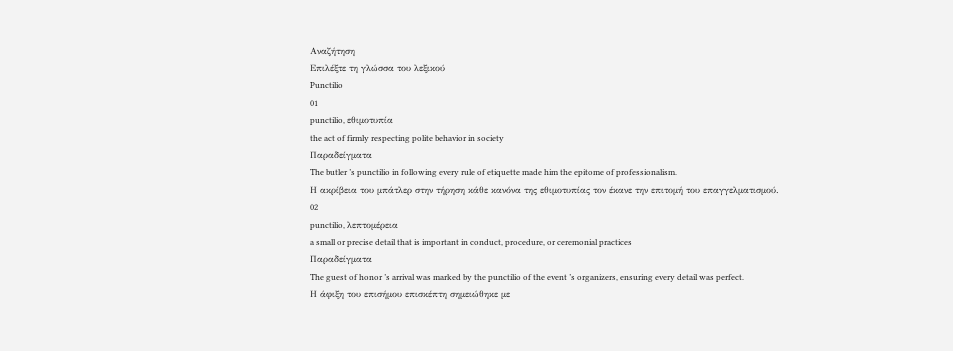Αναζήτηση
Επιλέξτε τη γλώσσα του λεξικού
Punctilio
01
punctilio, εθιμοτυπία
the act of firmly respecting polite behavior in society
Παραδείγματα
The butler ’s punctilio in following every rule of etiquette made him the epitome of professionalism.
Η ακρίβεια του μπάτλερ στην τήρηση κάθε κανόνα της εθιμοτυπίας τον έκανε την επιτομή του επαγγελματισμού.
02
punctilio, λεπτομέρεια
a small or precise detail that is important in conduct, procedure, or ceremonial practices
Παραδείγματα
The guest of honor ’s arrival was marked by the punctilio of the event ’s organizers, ensuring every detail was perfect.
Η άφιξη του επισήμου επισκέπτη σημειώθηκε με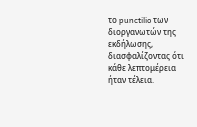το punctilio των διοργανωτών της εκδήλωσης, διασφαλίζοντας ότι κάθε λεπτομέρεια ήταν τέλεια.